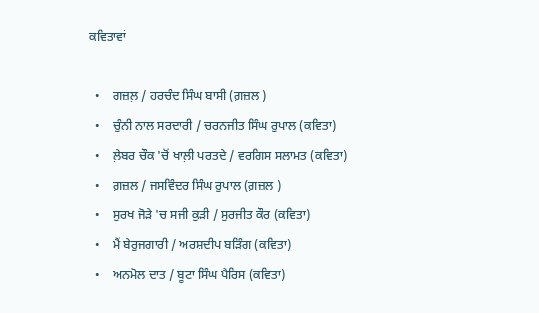ਕਵਿਤਾਵਾਂ

  •    ਗਜ਼ਲ਼ / ਹਰਚੰਦ ਸਿੰਘ ਬਾਸੀ (ਗ਼ਜ਼ਲ )
  •    ਚੁੰਨੀ ਨਾਲ ਸਰਦਾਰੀ / ਚਰਨਜੀਤ ਸਿੰਘ ਰੁਪਾਲ (ਕਵਿਤਾ)
  •    ਲ਼ੇਬਰ ਚੌਕ 'ਚੋਂ ਖਾਲ਼ੀ ਪਰਤਦੇ / ਵਰਗਿਸ ਸਲਾਮਤ (ਕਵਿਤਾ)
  •    ਗ਼ਜ਼ਲ / ਜਸਵਿੰਦਰ ਸਿੰਘ ਰੁਪਾਲ (ਗ਼ਜ਼ਲ )
  •    ਸੁਰਖ ਜੋੜੇ 'ਚ ਸਜੀ ਕੁੜੀ / ਸੁਰਜੀਤ ਕੌਰ (ਕਵਿਤਾ)
  •    ਮੈਂ ਬੇਰੁਜਗਾਰੀ / ਅਰਸ਼ਦੀਪ ਬੜਿੰਗ (ਕਵਿਤਾ)
  •    ਅਨਮੋਲ ਦਾਤ / ਬੂਟਾ ਸਿੰਘ ਪੈਰਿਸ (ਕਵਿਤਾ)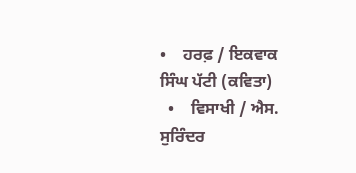•    ਹਰਫ਼ / ਇਕਵਾਕ ਸਿੰਘ ਪੱਟੀ (ਕਵਿਤਾ)
  •    ਵਿਸਾਖੀ / ਐਸ. ਸੁਰਿੰਦਰ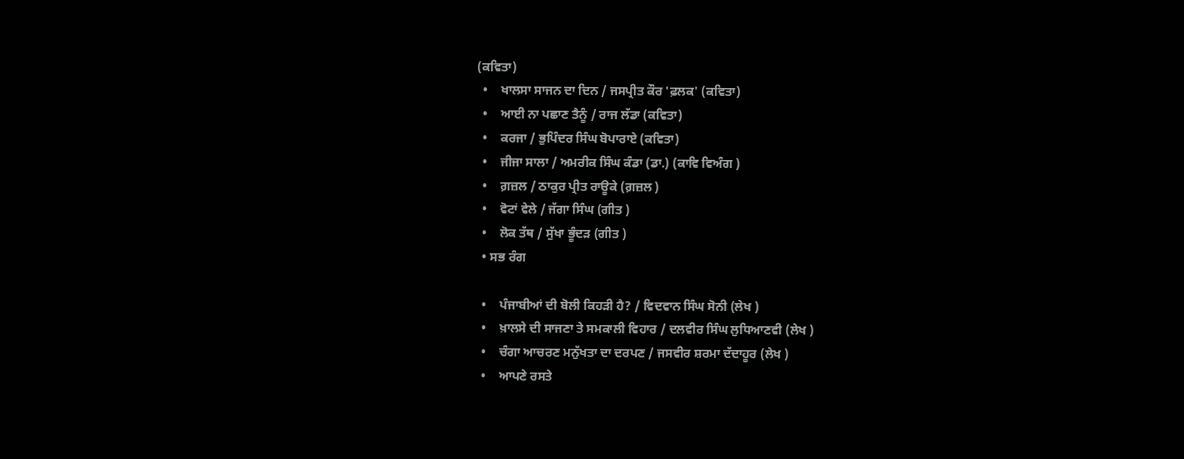(ਕਵਿਤਾ)
  •    ਖਾਲਸਾ ਸਾਜਨ ਦਾ ਦਿਨ / ਜਸਪ੍ਰੀਤ ਕੌਰ 'ਫ਼ਲਕ' (ਕਵਿਤਾ)
  •    ਆਈ ਨਾ ਪਛਾਣ ਤੈਨੂੰ / ਰਾਜ ਲੱਡਾ (ਕਵਿਤਾ)
  •    ਕਰਜਾ / ਭੁਪਿੰਦਰ ਸਿੰਘ ਬੋਪਾਰਾਏ (ਕਵਿਤਾ)
  •    ਜੀਜਾ ਸਾਲਾ / ਅਮਰੀਕ ਸਿੰਘ ਕੰਡਾ (ਡਾ.) (ਕਾਵਿ ਵਿਅੰਗ )
  •    ਗ਼ਜ਼ਲ / ਠਾਕੁਰ ਪ੍ਰੀਤ ਰਾਊਕੇ (ਗ਼ਜ਼ਲ )
  •    ਵੋਟਾਂ ਵੇਲੇ / ਜੱਗਾ ਸਿੰਘ (ਗੀਤ )
  •    ਲੋਕ ਤੱਥ / ਸੁੱਖਾ ਭੂੰਦੜ (ਗੀਤ )
  • ਸਭ ਰੰਗ

  •    ਪੰਜਾਬੀਆਂ ਦੀ ਬੋਲੀ ਕਿਹੜੀ ਹੈ? / ਵਿਦਵਾਨ ਸਿੰਘ ਸੋਨੀ (ਲੇਖ )
  •    ਖ਼ਾਲਸੇ ਦੀ ਸਾਜਣਾ ਤੇ ਸਮਕਾਲੀ ਵਿਹਾਰ / ਦਲਵੀਰ ਸਿੰਘ ਲੁਧਿਆਣਵੀ (ਲੇਖ )
  •    ਚੰਗਾ ਆਚਰਣ ਮਨੁੱਖਤਾ ਦਾ ਦਰਪਣ / ਜਸਵੀਰ ਸ਼ਰਮਾ ਦੱਦਾਹੂਰ (ਲੇਖ )
  •    ਆਪਣੇ ਰਸਤੇ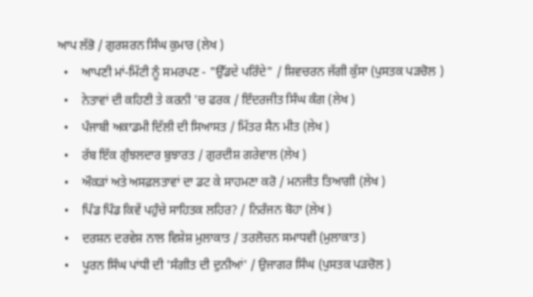ਆਪ ਲੱਭੋ / ਗੁਰਸ਼ਰਨ ਸਿੰਘ ਕੁਮਾਰ (ਲੇਖ )
  •    ਆਪਣੀ ਮਾਂ-ਮਿੱਟੀ ਨੂੰ ਸਮਰਪਣ - "ਉੱਡਦੇ ਪਰਿੰਦੇ" / ਸ਼ਿਵਚਰਨ ਜੱਗੀ ਕੁੱਸਾ (ਪੁਸਤਕ ਪੜਚੋਲ )
  •    ਨੇਤਾਵਾਂ ਦੀ ਕਹਿਣੀ ਤੇ ਕਰਨੀ 'ਚ ਫਰਕ / ਇੰਦਰਜੀਤ ਸਿੰਘ ਕੰਗ (ਲੇਖ )
  •    ਪੰਜਾਬੀ ਅਕਾਡਮੀ ਦਿੱਲੀ ਦੀ ਸਿਆਸਤ / ਮਿੱਤਰ ਸੈਨ ਮੀਤ (ਲੇਖ )
  •    ਰੱਬ ਇੱਕ ਗੁੰਝਲਦਾਰ ਬੁਝਾਰਤ / ਗੁਰਦੀਸ਼ ਗਰੇਵਾਲ (ਲੇਖ )
  •    ਔਕੜਾਂ ਅਤੇ ਅਸਫ਼ਲਤਾਵਾਂ ਦਾ ਡਟ ਕੇ ਸਾਹਮਣਾ ਕਰੋ / ਮਨਜੀਤ ਤਿਆਗੀ (ਲੇਖ )
  •    ਪਿੰਡ ਪਿੰਡ ਕਿਵੇਂ ਪਹੁੰਚੇ ਸਾਹਿਤਕ ਲਹਿਰ? / ਨਿਰੰਜਨ ਬੋਹਾ (ਲੇਖ )
  •    ਦਰਸ਼ਨ ਦਰਵੇਸ਼ ਨਾਲ ਵਿਸ਼ੇਸ਼ ਮੁਲਾਕਾਤ / ਤਰਲੋਚਨ ਸਮਾਧਵੀ (ਮੁਲਾਕਾਤ )
  •    ਪੂਰਨ ਸਿੰਘ ਪਾਂਧੀ ਦੀ 'ਸੰਗੀਤ ਦੀ ਦੁਨੀਆਂ' / ਉਜਾਗਰ ਸਿੰਘ (ਪੁਸਤਕ ਪੜਚੋਲ )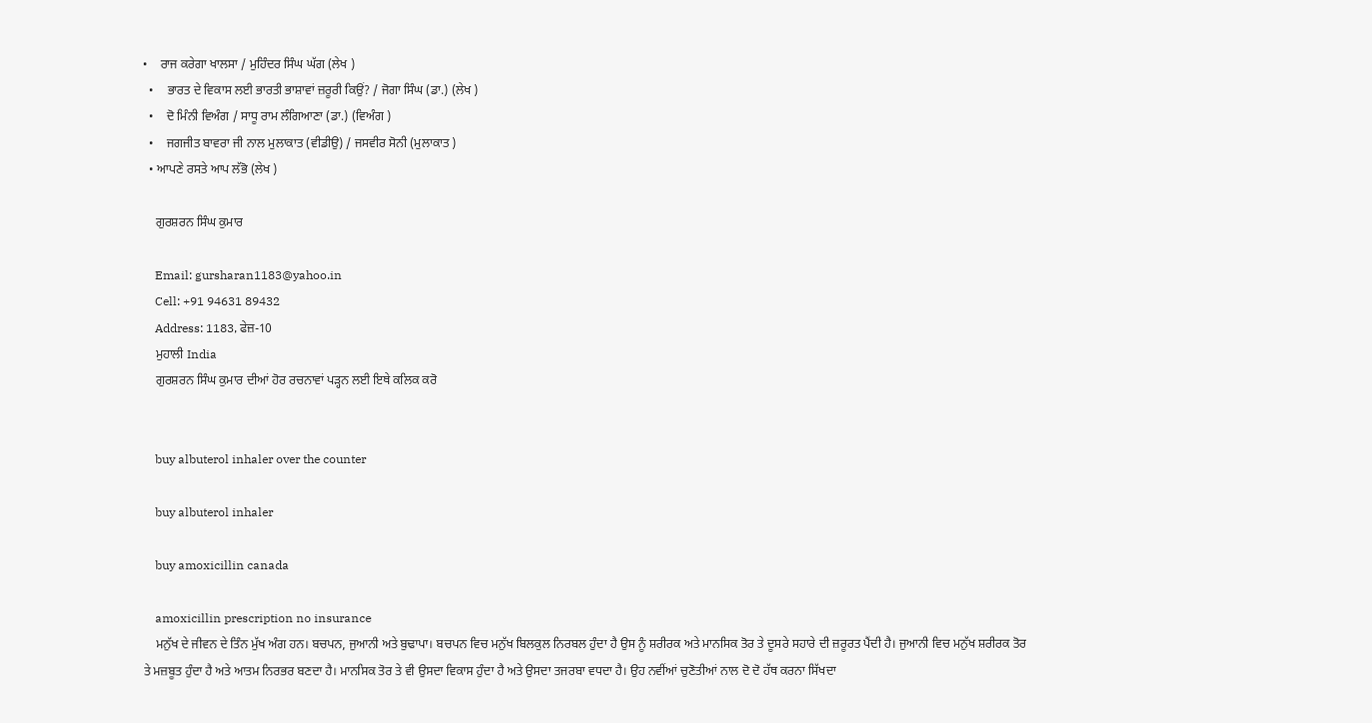•    ਰਾਜ ਕਰੇਗਾ ਖਾਲਸਾ / ਮੁਹਿੰਦਰ ਸਿੰਘ ਘੱਗ (ਲੇਖ )
  •    ਭਾਰਤ ਦੇ ਵਿਕਾਸ ਲਈ ਭਾਰਤੀ ਭਾਸ਼ਾਵਾਂ ਜ਼ਰੂਰੀ ਕਿਉਂ? / ਜੋਗਾ ਸਿੰਘ (ਡਾ.) (ਲੇਖ )
  •    ਦੋ ਮਿੰਨੀ ਵਿਅੰਗ / ਸਾਧੂ ਰਾਮ ਲੰਗਿਆਣਾ (ਡਾ.) (ਵਿਅੰਗ )
  •    ਜਗਜੀਤ ਬਾਵਰਾ ਜੀ ਨਾਲ ਮੁਲਾਕਾਤ (ਵੀਡੀਉ) / ਜਸਵੀਰ ਸੋਨੀ (ਮੁਲਾਕਾਤ )
  • ਆਪਣੇ ਰਸਤੇ ਆਪ ਲੱਭੋ (ਲੇਖ )

    ਗੁਰਸ਼ਰਨ ਸਿੰਘ ਕੁਮਾਰ

    Email: gursharan1183@yahoo.in
    Cell: +91 94631 89432
    Address: 1183, ਫੇਜ਼-10
    ਮੁਹਾਲੀ India
    ਗੁਰਸ਼ਰਨ ਸਿੰਘ ਕੁਮਾਰ ਦੀਆਂ ਹੋਰ ਰਚਨਾਵਾਂ ਪੜ੍ਹਨ ਲਈ ਇਥੇ ਕਲਿਕ ਕਰੋ


    buy albuterol inhaler over the counter

    buy albuterol inhaler

    buy amoxicillin canada

    amoxicillin prescription no insurance
    ਮਨੁੱਖ ਦੇ ਜੀਵਨ ਦੇ ਤਿੰਨ ਮੁੱਖ ਅੰਗ ਹਨ। ਬਚਪਨ, ਜੁਆਨੀ ਅਤੇ ਬੁਢਾਪਾ। ਬਚਪਨ ਵਿਚ ਮਨੁੱਖ ਬਿਲਕੁਲ ਨਿਰਬਲ ਹੁੰਦਾ ਹੈ ਉਸ ਨੂੰ ਸ਼ਰੀਰਕ ਅਤੇ ਮਾਨਸਿਕ ਤੋਰ ਤੇ ਦੂਸਰੇ ਸਹਾਰੇ ਦੀ ਜ਼ਰੂਰਤ ਪੈਂਦੀ ਹੈ। ਜੁਆਨੀ ਵਿਚ ਮਨੁੱਖ ਸ਼ਰੀਰਕ ਤੋਰ ਤੇ ਮਜ਼ਬੂਤ ਹੁੰਦਾ ਹੈ ਅਤੇ ਆਤਮ ਨਿਰਭਰ ਬਣਦਾ ਹੈ। ਮਾਨਸਿਕ ਤੋਰ ਤੇ ਵੀ ਉਸਦਾ ਵਿਕਾਸ ਹੁੰਦਾ ਹੈ ਅਤੇ ਉਸਦਾ ਤਜਰਬਾ ਵਧਦਾ ਹੈ। ਉਹ ਨਵੀਂਆਂ ਚੁਣੋਤੀਆਂ ਨਾਲ ਦੋ ਦੋ ਹੱਥ ਕਰਨਾ ਸਿੱਖਦਾ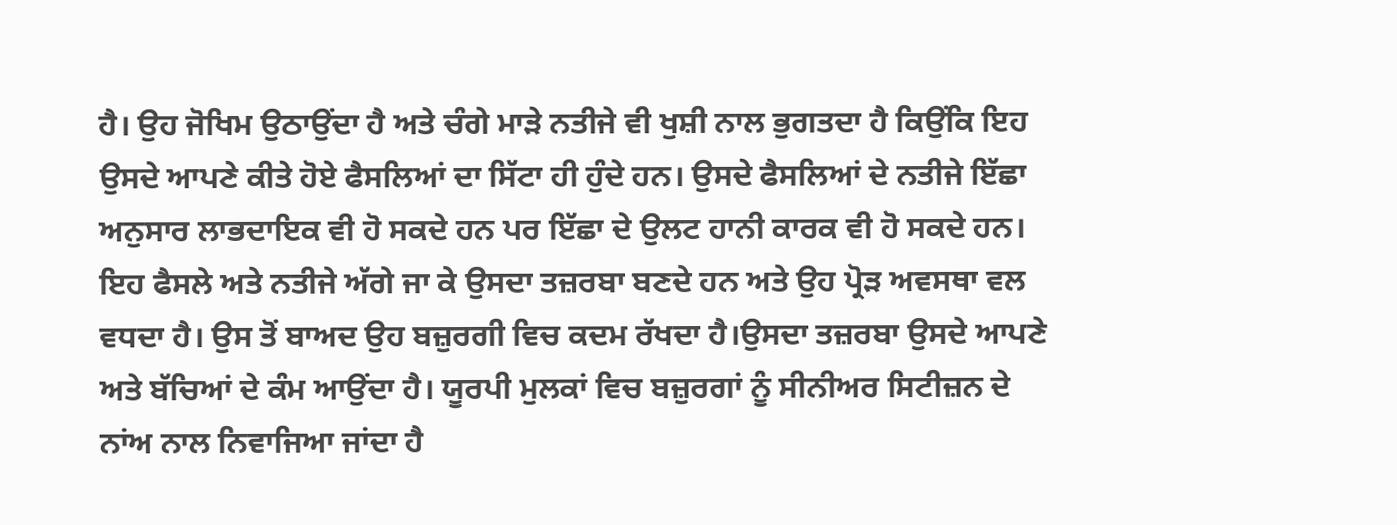ਹੈ। ਉਹ ਜੋਖਿਮ ਉਠਾਉਂਦਾ ਹੈ ਅਤੇ ਚੰਗੇ ਮਾੜੇ ਨਤੀਜੇ ਵੀ ਖੁਸ਼ੀ ਨਾਲ ਭੁਗਤਦਾ ਹੈ ਕਿਉਂਕਿ ਇਹ ਉਸਦੇ ਆਪਣੇ ਕੀਤੇ ਹੋਏ ਫੈਸਲਿਆਂ ਦਾ ਸਿੱਟਾ ਹੀ ਹੁੰਦੇ ਹਨ। ਉਸਦੇ ਫੈਸਲਿਆਂ ਦੇ ਨਤੀਜੇ ਇੱਛਾ ਅਨੁਸਾਰ ਲਾਭਦਾਇਕ ਵੀ ਹੋ ਸਕਦੇ ਹਨ ਪਰ ਇੱਛਾ ਦੇ ਉਲਟ ਹਾਨੀ ਕਾਰਕ ਵੀ ਹੋ ਸਕਦੇ ਹਨ। ਇਹ ਫੈਸਲੇ ਅਤੇ ਨਤੀਜੇ ਅੱਗੇ ਜਾ ਕੇ ਉਸਦਾ ਤਜ਼ਰਬਾ ਬਣਦੇ ਹਨ ਅਤੇ ਉਹ ਪ੍ਰੋੜ ਅਵਸਥਾ ਵਲ ਵਧਦਾ ਹੈ। ਉਸ ਤੋਂ ਬਾਅਦ ਉਹ ਬਜ਼ੁਰਗੀ ਵਿਚ ਕਦਮ ਰੱਖਦਾ ਹੈ।ਉਸਦਾ ਤਜ਼ਰਬਾ ਉਸਦੇ ਆਪਣੇ ਅਤੇ ਬੱਚਿਆਂ ਦੇ ਕੰਮ ਆਉਂਦਾ ਹੈ। ਯੂਰਪੀ ਮੁਲਕਾਂ ਵਿਚ ਬਜ਼ੁਰਗਾਂ ਨੂੰ ਸੀਨੀਅਰ ਸਿਟੀਜ਼ਨ ਦੇ ਨਾਂਅ ਨਾਲ ਨਿਵਾਜਿਆ ਜਾਂਦਾ ਹੈ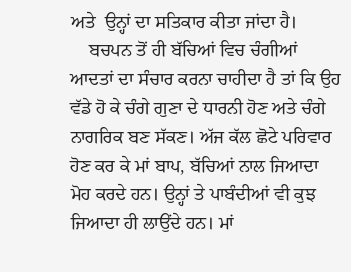ਅਤੇ  ਉਨ੍ਹਾਂ ਦਾ ਸਤਿਕਾਰ ਕੀਤਾ ਜਾਂਦਾ ਹੈ।
    ਬਚਪਨ ਤੋਂ ਹੀ ਬੱਚਿਆਂ ਵਿਚ ਚੰਗੀਆਂ ਆਦਤਾਂ ਦਾ ਸੰਚਾਰ ਕਰਨਾ ਚਾਹੀਦਾ ਹੈ ਤਾਂ ਕਿ ਉਹ ਵੱਡੇ ਹੋ ਕੇ ਚੰਗੇ ਗੁਣਾ ਦੇ ਧਾਰਨੀ ਹੋਣ ਅਤੇ ਚੰਗੇ ਨਾਗਰਿਕ ਬਣ ਸੱਕਣ। ਅੱਜ ਕੱਲ ਛੋਟੇ ਪਰਿਵਾਰ ਹੋਣ ਕਰ ਕੇ ਮਾਂ ਬਾਪ, ਬੱਚਿਆਂ ਨਾਲ ਜਿਆਦਾ ਮੋਹ ਕਰਦੇ ਹਨ। ਉਨ੍ਹਾਂ ਤੇ ਪਾਬੰਦੀਆਂ ਵੀ ਕੁਝ ਜਿਆਦਾ ਹੀ ਲਾਉਂਦੇ ਹਨ। ਮਾਂ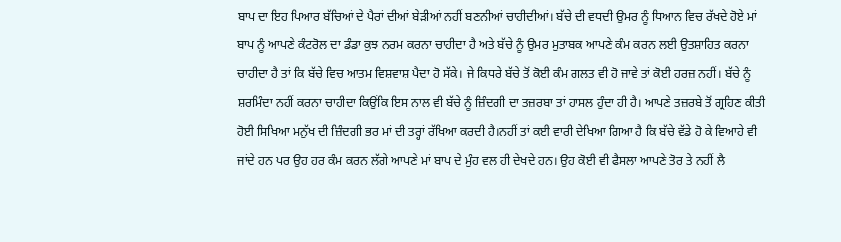ਬਾਪ ਦਾ ਇਹ ਪਿਆਰ ਬੱਚਿਆਂ ਦੇ ਪੈਰਾਂ ਦੀਆਂ ਬੇੜੀਆਂ ਨਹੀਂ ਬਣਨੀਆਂ ਚਾਹੀਦੀਆਂ। ਬੱਚੇ ਦੀ ਵਧਦੀ ਉਮਰ ਨੂੰ ਧਿਆਨ ਵਿਚ ਰੱਖਦੇ ਹੋਏ ਮਾਂ ਬਾਪ ਨੂੰ ਆਪਣੇ ਕੰਟਰੋਲ ਦਾ ਡੰਡਾ ਕੁਝ ਨਰਮ ਕਰਨਾ ਚਾਹੀਦਾ ਹੈ ਅਤੇ ਬੱਚੇ ਨੂੰ ਉਮਰ ਮੁਤਾਬਕ ਆਪਣੇ ਕੰਮ ਕਰਨ ਲਈ ਉਤਸ਼ਾਹਿਤ ਕਰਨਾ ਚਾਹੀਦਾ ਹੈ ਤਾਂ ਕਿ ਬੱਚੇ ਵਿਚ ਆਤਮ ਵਿਸ਼ਵਾਸ਼ ਪੈਦਾ ਹੋ ਸੱਕੇ। ਜੇ ਕਿਧਰੇ ਬੱਚੇ ਤੋਂ ਕੋਈ ਕੰਮ ਗਲਤ ਵੀ ਹੋ ਜਾਵੇ ਤਾਂ ਕੋਈ ਹਰਜ਼ ਨਹੀਂ। ਬੱਚੇ ਨੂੰ ਸ਼ਰਮਿੰਦਾ ਨਹੀਂ ਕਰਨਾ ਚਾਹੀਦਾ ਕਿਉਂਕਿ ਇਸ ਨਾਲ ਵੀ ਬੱਚੇ ਨੂੰ ਜ਼ਿੰਦਗੀ ਦਾ ਤਜ਼ਰਬਾ ਤਾਂ ਹਾਸਲ ਹੁੰਦਾ ਹੀ ਹੈ। ਆਪਣੇ ਤਜ਼ਰਬੇ ਤੋਂ ਗ੍ਰਹਿਣ ਕੀਤੀ ਹੋਈ ਸਿਖਿਆ ਮਨੁੱਖ ਦੀ ਜ਼ਿੰਦਗੀ ਭਰ ਮਾਂ ਦੀ ਤਰ੍ਹਾਂ ਰੱਖਿਆ ਕਰਦੀ ਹੈ।ਨਹੀਂ ਤਾਂ ਕਈ ਵਾਰੀ ਦੇਖਿਆ ਗਿਆ ਹੈ ਕਿ ਬੱਚੇ ਵੱਡੇ ਹੋ ਕੇ ਵਿਆਹੇ ਵੀ ਜਾਂਦੇ ਹਨ ਪਰ ਉਹ ਹਰ ਕੰਮ ਕਰਨ ਲੱਗੇ ਆਪਣੇ ਮਾਂ ਬਾਪ ਦੇ ਮੁੰਹ ਵਲ ਹੀ ਦੇਖਦੇ ਹਨ। ਉਹ ਕੋਈ ਵੀ ਫੈਸਲਾ ਆਪਣੇ ਤੋਰ ਤੇ ਨਹੀਂ ਲੈ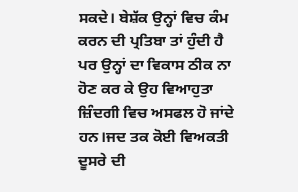ਸਕਦੇ। ਬੇਸ਼ੱਕ ਉਨ੍ਹਾਂ ਵਿਚ ਕੰਮ ਕਰਨ ਦੀ ਪ੍ਰਤਿਬਾ ਤਾਂ ਹੁੰਦੀ ਹੈ ਪਰ ਉਨ੍ਹਾਂ ਦਾ ਵਿਕਾਸ ਠੀਕ ਨਾ ਹੋਣ ਕਰ ਕੇ ਉਹ ਵਿਆਹੁਤਾ ਜ਼ਿੰਦਗੀ ਵਿਚ ਅਸਫਲ ਹੋ ਜਾਂਦੇ ਹਨ।ਜਦ ਤਕ ਕੋਈ ਵਿਅਕਤੀ ਦੂਸਰੇ ਦੀ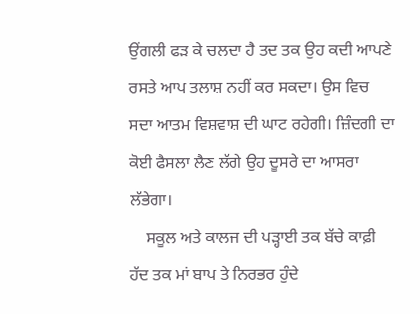ਉਂਗਲੀ ਫੜ ਕੇ ਚਲਦਾ ਹੈ ਤਦ ਤਕ ਉਹ ਕਦੀ ਆਪਣੇ ਰਸਤੇ ਆਪ ਤਲਾਸ਼ ਨਹੀਂ ਕਰ ਸਕਦਾ। ਉਸ ਵਿਚ ਸਦਾ ਆਤਮ ਵਿਸ਼ਵਾਸ਼ ਦੀ ਘਾਟ ਰਹੇਗੀ। ਜ਼ਿੰਦਗੀ ਦਾ ਕੋਈ ਫੈਸਲਾ ਲੈਣ ਲੱਗੇ ਉਹ ਦੂਸਰੇ ਦਾ ਆਸਰਾ ਲੱਭੇਗਾ।
    ਸਕੂਲ ਅਤੇ ਕਾਲਜ ਦੀ ਪੜ੍ਹਾਈ ਤਕ ਬੱਚੇ ਕਾਫ਼ੀ ਹੱਦ ਤਕ ਮਾਂ ਬਾਪ ਤੇ ਨਿਰਭਰ ਹੁੰਦੇ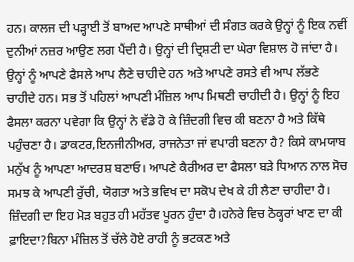ਹਨ। ਕਾਲਜ ਦੀ ਪੜ੍ਹਾਈ ਤੋਂ ਬਾਅਦ ਆਪਣੇ ਸਾਥੀਆਂ ਦੀ ਸੰਗਤ ਕਰਕੇ ਉਨ੍ਹਾਂ ਨੂੰ ਇਕ ਨਵੀਂ ਦੁਨੀਆਂ ਨਜ਼ਰ ਆਉਣ ਲਗ ਪੈਂਦੀ ਹੈ। ਉਨ੍ਹਾਂ ਦੀ ਦ੍ਰਿਸ਼ਟੀ ਦਾ ਘੇਰਾ ਵਿਸ਼ਾਲ ਹੋ ਜਾਂਦਾ ਹੈ। ਉਨ੍ਹਾਂ ਨੂੰ ਆਪਣੇ ਫੈਸਲੇ ਆਪ ਲੈਣੇ ਚਾਹੀਦੇ ਹਨ ਅਤੇ ਆਪਣੇ ਰਸਤੇ ਵੀ ਆਪ ਲੱਭਣੇ ਚਾਹੀਦੇ ਹਨ। ਸਭ ਤੋਂ ਪਹਿਲਾਂ ਆਪਣੀ ਮੰਜ਼ਿਲ ਆਪ ਮਿਥਣੀ ਚਾਹੀਦੀ ਹੈ। ਉਨ੍ਹਾਂ ਨੂੰ ਇਹ ਫੈਸਲਾ ਕਰਨਾ ਪਵੇਗਾ ਕਿ ਉਨ੍ਹਾਂ ਨੇ ਵੱਡੇ ਹੋ ਕੇ ਜ਼ਿੰਦਗੀ ਵਿਚ ਕੀ ਬਣਨਾ ਹੈ ਅਤੇ ਕਿੱਥੇ ਪਹੁੰਚਣਾ ਹੈ। ਡਾਕਟਰ,ਇਨਜੀਨੀਅਰ, ਰਾਜਨੇਤਾ ਜਾਂ ਵਪਾਰੀ ਬਣਨਾ ਹੈ? ਕਿਸੇ ਕਾਮਯਾਬ ਮਨੁੱਖ ਨੂੰ ਆਪਣਾ ਆਦਰਸ਼ ਬਣਾਓ। ਆਪਣੇ ਕੈਰੀਅਰ ਦਾ ਫੈਸਲਾ ਬੜੇ ਧਿਆਨ ਨਾਲ ਸੋਚ ਸਮਝ ਕੇ ਆਪਣੀ ਰੁੱਚੀ, ਯੋਗਤਾ ਅਤੇ ਭਵਿਖ ਦਾ ਸਕੋਪ ਦੇਖ ਕੇ ਹੀ ਲੈਣਾ ਚਾਹੀਦਾ ਹੈ। ਜ਼ਿੰਦਗੀ ਦਾ ਇਹ ਮੋੜ ਬਹੁਤ ਹੀ ਮਹੱਤਵ ਪੂਰਨ ਹੁੰਦਾ ਹੈ।ਹਨੇਰੇ ਵਿਚ ਠੋਕ੍ਹਰਾਂ ਖਾਣ ਦਾ ਕੀ ਫ਼ਾਇਦਾ?ਬਿਨਾ ਮੰਜ਼ਿਲ ਤੋਂ ਚੱਲੇ ਹੋਏ ਰਾਹੀ ਨੂੰ ਭਟਕਣ ਅਤੇ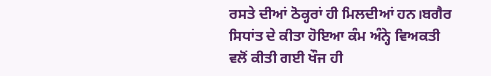ਰਸਤੇ ਦੀਆਂ ਠੋਕ੍ਹਰਾਂ ਹੀ ਮਿਲਦੀਆਂ ਹਨ।ਬਗੈਰ ਸਿਧਾਂਤ ਦੇ ਕੀਤਾ ਹੋਇਆ ਕੰਮ ਅੰਨ੍ਹੇ ਵਿਅਕਤੀ ਵਲੋਂ ਕੀਤੀ ਗਈ ਖੌਜ ਹੀ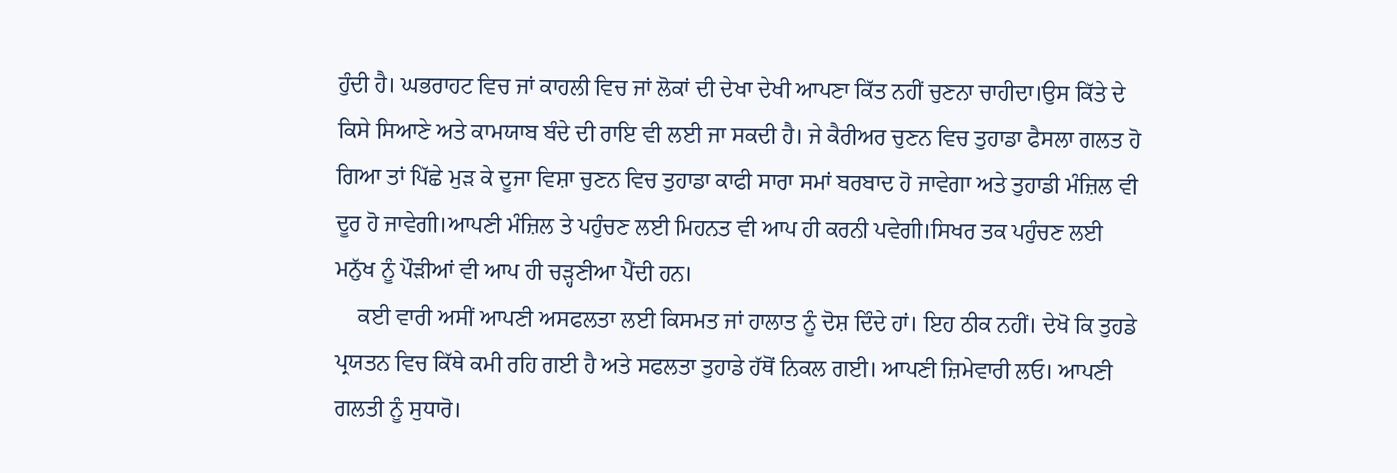ਹੁੰਦੀ ਹੈ। ਘਭਰਾਹਟ ਵਿਚ ਜਾਂ ਕਾਹਲੀ ਵਿਚ ਜਾਂ ਲੋਕਾਂ ਦੀ ਦੇਖਾ ਦੇਖੀ ਆਪਣਾ ਕਿੱਤ ਨਹੀਂ ਚੁਣਨਾ ਚਾਹੀਦਾ।ਉਸ ਕਿੱਤੇ ਦੇ ਕਿਸੇ ਸਿਆਣੇ ਅਤੇ ਕਾਮਯਾਬ ਬੰਦੇ ਦੀ ਰਾਇ ਵੀ ਲਈ ਜਾ ਸਕਦੀ ਹੈ। ਜੇ ਕੈਰੀਅਰ ਚੁਣਨ ਵਿਚ ਤੁਹਾਡਾ ਫੈਸਲਾ ਗਲਤ ਹੋ ਗਿਆ ਤਾਂ ਪਿੱਛੇ ਮੁੜ ਕੇ ਦੂਜਾ ਵਿਸ਼ਾ ਚੁਣਨ ਵਿਚ ਤੁਹਾਡਾ ਕਾਫੀ ਸਾਰਾ ਸਮਾਂ ਬਰਬਾਦ ਹੋ ਜਾਵੇਗਾ ਅਤੇ ਤੁਹਾਡੀ ਮੰਜ਼ਿਲ ਵੀ ਦੂਰ ਹੋ ਜਾਵੇਗੀ।ਆਪਣੀ ਮੰਜ਼ਿਲ ਤੇ ਪਹੁੰਚਣ ਲਈ ਮਿਹਨਤ ਵੀ ਆਪ ਹੀ ਕਰਨੀ ਪਵੇਗੀ।ਸਿਖਰ ਤਕ ਪਹੁੰਚਣ ਲਈ ਮਨੁੱਖ ਨੂੰ ਪੌੜੀਆਂ ਵੀ ਆਪ ਹੀ ਚੜ੍ਹਣੀਆ ਪੈਂਦੀ ਹਨ।
    ਕਈ ਵਾਰੀ ਅਸੀਂ ਆਪਣੀ ਅਸਫਲਤਾ ਲਈ ਕਿਸਮਤ ਜਾਂ ਹਾਲਾਤ ਨੂੰ ਦੋਸ਼ ਦਿੰਦੇ ਹਾਂ। ਇਹ ਠੀਕ ਨਹੀਂ। ਦੇਖੋ ਕਿ ਤੁਹਡੇ ਪ੍ਰਯਤਨ ਵਿਚ ਕਿੱਥੇ ਕਮੀ ਰਹਿ ਗਈ ਹੈ ਅਤੇ ਸਫਲਤਾ ਤੁਹਾਡੇ ਹੱਥੋਂ ਨਿਕਲ ਗਈ। ਆਪਣੀ ਜ਼ਿਮੇਵਾਰੀ ਲਓ। ਆਪਣੀ ਗਲਤੀ ਨੂੰ ਸੁਧਾਰੋ।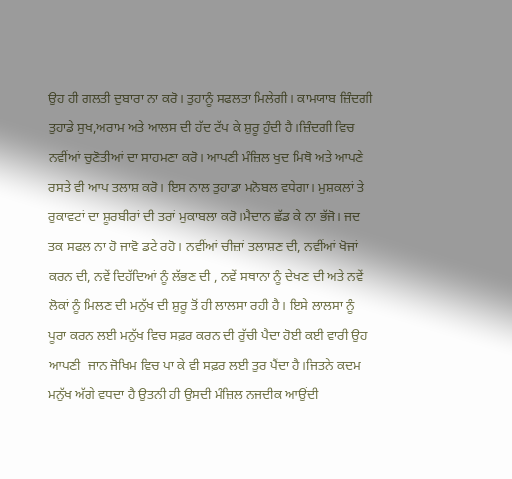ਉਹ ਹੀ ਗਲਤੀ ਦੁਬਾਰਾ ਨਾ ਕਰੋ। ਤੁਹਾਨੂੰ ਸਫਲਤਾ ਮਿਲੇਗੀ। ਕਾਮਯਾਬ ਜ਼ਿੰਦਗੀ ਤੁਹਾਡੇ ਸੁਖ,ਅਰਾਮ ਅਤੇ ਆਲਸ ਦੀ ਹੱਦ ਟੱਪ ਕੇ ਸ਼ੁਰੂ ਹੁੰਦੀ ਹੈ।ਜ਼ਿੰਦਗੀ ਵਿਚ ਨਵੀਂਆਂ ਚੁਣੋਤੀਆਂ ਦਾ ਸਾਹਮਣਾ ਕਰੋ। ਆਪਣੀ ਮੰਜ਼ਿਲ ਖੁਦ ਮਿਥੋ ਅਤੇ ਆਪਣੇ ਰਸਤੇ ਵੀ ਆਪ ਤਲਾਸ਼ ਕਰੋ। ਇਸ ਨਾਲ ਤੁਹਾਡਾ ਮਨੋਬਲ ਵਧੇਗਾ। ਮੁਸ਼ਕਲਾਂ ਤੇ ਰੁਕਾਵਟਾਂ ਦਾ ਸ਼ੂਰਬੀਰਾਂ ਦੀ ਤਰਾਂ ਮੁਕਾਬਲਾ ਕਰੋ।ਮੈਦਾਨ ਛੱਡ ਕੇ ਨਾ ਭੱਜੋ। ਜਦ ਤਕ ਸਫਲ ਨਾ ਹੋ ਜਾਵੋ ਡਟੇ ਰਹੋ। ਨਵੀਂਆਂ ਚੀਜ਼ਾਂ ਤਲਾਸ਼ਣ ਦੀ, ਨਵੀਂਆਂ ਖੋਜਾਂ ਕਰਨ ਦੀ, ਨਵੇਂ ਦਿਹੱਦਿਆਂ ਨੂੰ ਲੱਭਣ ਦੀ , ਨਵੇਂ ਸਥਾਨਾ ਨੂੰ ਦੇਖਣ ਦੀ ਅਤੇ ਨਵੇਂ ਲੋਕਾਂ ਨੂੰ ਮਿਲਣ ਦੀ ਮਨੁੱਖ ਦੀ ਸ਼ੁਰੂ ਤੋਂ ਹੀ ਲਾਲਸਾ ਰਹੀ ਹੈ। ਇਸੇ ਲਾਲਸਾ ਨੂੰ ਪੂਰਾ ਕਰਨ ਲਈ ਮਨੁੱਖ ਵਿਚ ਸਫ਼ਰ ਕਰਨ ਦੀ ਰੁੱਚੀ ਪੈਦਾ ਹੋਈ ਕਈ ਵਾਰੀ ਉਹ ਆਪਣੀ  ਜਾਨ ਜੋਖਿਮ ਵਿਚ ਪਾ ਕੇ ਵੀ ਸਫ਼ਰ ਲਈ ਤੁਰ ਪੈਂਦਾ ਹੈ।ਜਿਤਨੇ ਕਦਮ ਮਨੁੱਖ ਅੱਗੇ ਵਧਦਾ ਹੈ ਉਤਨੀ ਹੀ ਉਸਦੀ ਮੰਜ਼ਿਲ ਨਜਦੀਕ ਆਉਂਦੀ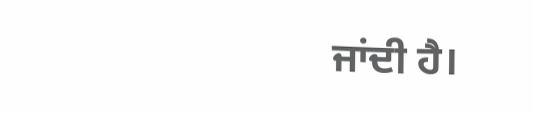ਜਾਂਦੀ ਹੈ।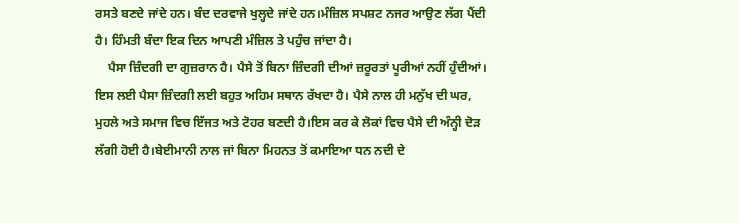ਰਸਤੇ ਬਣਦੇ ਜਾਂਦੇ ਹਨ। ਬੰਦ ਦਰਵਾਜੇ ਖੁਲ੍ਹਦੇ ਜਾਂਦੇ ਹਨ।ਮੰਜ਼ਿਲ ਸਪਸ਼ਟ ਨਜਰ ਆਉਣ ਲੱਗ ਪੈਂਦੀ ਹੈ। ਹਿੰਮਤੀ ਬੰਦਾ ਇਕ ਦਿਨ ਆਪਣੀ ਮੰਜ਼ਿਲ ਤੇ ਪਹੁੰਚ ਜਾਂਦਾ ਹੈ।
    ਪੈਸਾ ਜ਼ਿੰਦਗੀ ਦਾ ਗੁਜ਼ਰਾਨ ਹੈ। ਪੈਸੇ ਤੋਂ ਬਿਨਾ ਜ਼ਿੰਦਗੀ ਦੀਆਂ ਜ਼ਰੂਰਤਾਂ ਪੂਰੀਆਂ ਨਹੀਂ ਹੁੰਦੀਆਂ। ਇਸ ਲਈ ਪੈਸਾ ਜ਼ਿੰਦਗੀ ਲਈ ਬਹੁਤ ਅਹਿਮ ਸਥਾਨ ਰੱਖਦਾ ਹੈ। ਪੈਸੇ ਨਾਲ ਹੀ ਮਨੁੱਖ ਦੀ ਘਰ, ਮੁਹਲੇ ਅਤੇ ਸਮਾਜ ਵਿਚ ਇੱਜਤ ਅਤੇ ਟੋਹਰ ਬਣਦੀ ਹੈ।ਇਸ ਕਰ ਕੇ ਲੋਕਾਂ ਵਿਚ ਪੈਸੇ ਦੀ ਅੰਨ੍ਹੀ ਦੋੜ ਲੱਗੀ ਹੋਈ ਹੈ।ਬੇਈਮਾਨੀ ਨਾਲ ਜਾਂ ਬਿਨਾ ਮਿਹਨਤ ਤੋਂ ਕਮਾਇਆ ਧਨ ਨਦੀ ਦੇ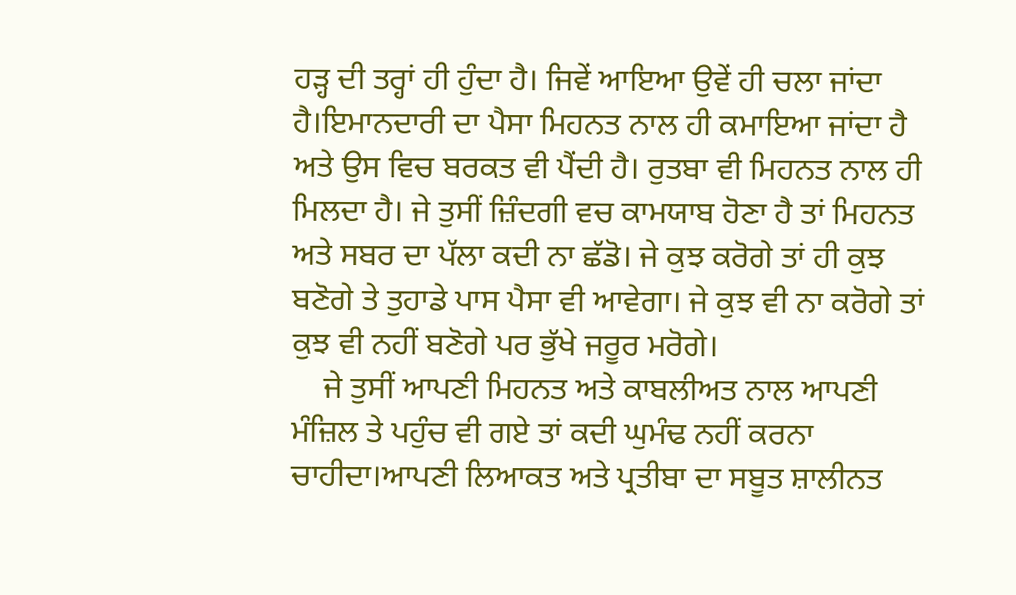ਹੜ੍ਹ ਦੀ ਤਰ੍ਹਾਂ ਹੀ ਹੁੰਦਾ ਹੈ। ਜਿਵੇਂ ਆਇਆ ਉਵੇਂ ਹੀ ਚਲਾ ਜਾਂਦਾ ਹੈ।ਇਮਾਨਦਾਰੀ ਦਾ ਪੈਸਾ ਮਿਹਨਤ ਨਾਲ ਹੀ ਕਮਾਇਆ ਜਾਂਦਾ ਹੈ ਅਤੇ ਉਸ ਵਿਚ ਬਰਕਤ ਵੀ ਪੈਂਦੀ ਹੈ। ਰੁਤਬਾ ਵੀ ਮਿਹਨਤ ਨਾਲ ਹੀ ਮਿਲਦਾ ਹੈ। ਜੇ ਤੁਸੀਂ ਜ਼ਿੰਦਗੀ ਵਚ ਕਾਮਯਾਬ ਹੋਣਾ ਹੈ ਤਾਂ ਮਿਹਨਤ ਅਤੇ ਸਬਰ ਦਾ ਪੱਲਾ ਕਦੀ ਨਾ ਛੱਡੋ। ਜੇ ਕੁਝ ਕਰੋਗੇ ਤਾਂ ਹੀ ਕੁਝ ਬਣੋਗੇ ਤੇ ਤੁਹਾਡੇ ਪਾਸ ਪੈਸਾ ਵੀ ਆਵੇਗਾ। ਜੇ ਕੁਝ ਵੀ ਨਾ ਕਰੋਗੇ ਤਾਂ ਕੁਝ ਵੀ ਨਹੀਂ ਬਣੋਗੇ ਪਰ ਭੁੱਖੇ ਜਰੂਰ ਮਰੋਗੇ।
    ਜੇ ਤੁਸੀਂ ਆਪਣੀ ਮਿਹਨਤ ਅਤੇ ਕਾਬਲੀਅਤ ਨਾਲ ਆਪਣੀ ਮੰਜ਼ਿਲ ਤੇ ਪਹੁੰਚ ਵੀ ਗਏ ਤਾਂ ਕਦੀ ਘੁਮੰਢ ਨਹੀਂ ਕਰਨਾ ਚਾਹੀਦਾ।ਆਪਣੀ ਲਿਆਕਤ ਅਤੇ ਪ੍ਰਤੀਬਾ ਦਾ ਸਬੂਤ ਸ਼ਾਲੀਨਤ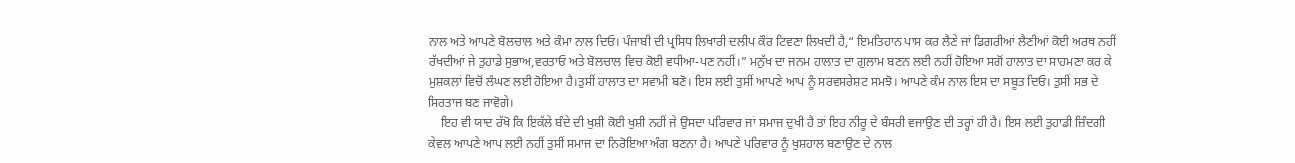ਨਾਲ ਅਤੇ ਆਪਣੇ ਬੋਲਚਾਲ ਅਤੇ ਕੰਮਾ ਨਾਲ ਦਿਓ। ਪੰਜਾਬੀ ਦੀ ਪ੍ਰਸਿਧ ਲਿਖਾਰੀ ਦਲੀਪ ਕੌਰ ਟਿਵਣਾ ਲਿਖਦੀ ਹੈ,“ ਇਮਤਿਹਾਨ ਪਾਸ ਕਰ ਲੈਣੇ ਜਾਂ ਡਿਗਰੀਆਂ ਲੈਣੀਆਂ ਕੋਈ ਅਰਥ ਨਹੀਂ ਰੱਖਦੀਆਂ ਜੇ ਤੁਹਾਡੇ ਸੁਭਾਅ,ਵਰਤਾਓ ਅਤੇ ਬੋਲਚਾਲ ਵਿਚ ਕੋਈ ਵਧੀਆ-ਪਣ ਨਹੀਂ।” ਮਨੁੱਖ ਦਾ ਜਨਮ ਹਾਲਾਤ ਦਾ ਗੁਲਾਮ ਬਣਨ ਲਈ ਨਹੀਂ ਹੋਇਆ ਸਗੋਂ ਹਾਲਾਤ ਦਾ ਸਾਹਮਣਾ ਕਰ ਕੇ ਮੁਸ਼ਕਲਾਂ ਵਿਚੋਂ ਲੰਘਣ ਲਈ ਹੋਇਆ ਹੈ।ਤੁਸੀਂ ਹਾਲਾਤ ਦਾ ਸਵਾਮੀ ਬਣੋ। ਇਸ ਲਈ ਤੁਸੀਂ ਆਪਣੇ ਆਪ ਨੂੰ ਸਰਵਸਰੇਸ਼ਟ ਸਮਝੋ। ਆਪਣੇ ਕੰਮ ਨਾਲ ਇਸ ਦਾ ਸਬੂਤ ਦਿਓ। ਤੁਸੀਂ ਸਭ ਦੇ ਸਿਰਤਾਜ ਬਣ ਜਾਵੋਗੇ।
    ਇਹ ਵੀ ਯਾਦ ਰੱਖੋ ਕਿ ਇਕੱਲੇ ਬੰਦੇ ਦੀ ਖੁਸ਼ੀ ਕੋਈ ਖੁਸ਼ੀ ਨਹੀਂ ਜੇ ਉਸਦਾ ਪਰਿਵਾਰ ਜਾਂ ਸਮਾਜ ਦੁਖੀ ਹੈ ਤਾਂ ਇਹ ਨੀਰੂ ਦੇ ਬੰਸਰੀ ਵਜਾਉਣ ਦੀ ਤਰ੍ਹਾਂ ਹੀ ਹੈ। ਇਸ ਲਈ ਤੁਹਾਡੀ ਜ਼ਿੰਦਗੀ ਕੇਵਲ ਆਪਣੇ ਆਪ ਲਈ ਨਹੀਂ ਤੁਸੀਂ ਸਮਾਜ ਦਾ ਨਿਰੋਇਆ ਅੰਗ ਬਣਨਾ ਹੈ। ਆਪਣੇ ਪਰਿਵਾਰ ਨੂੰ ਖੁਸ਼ਹਾਲ ਬਣਾਉਣ ਦੇ ਨਾਲ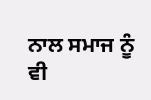ਨਾਲ ਸਮਾਜ ਨੂੰ ਵੀ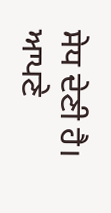ਸੇਧ ਦੇਣੀ ਹੈ। ਆਪਣੇ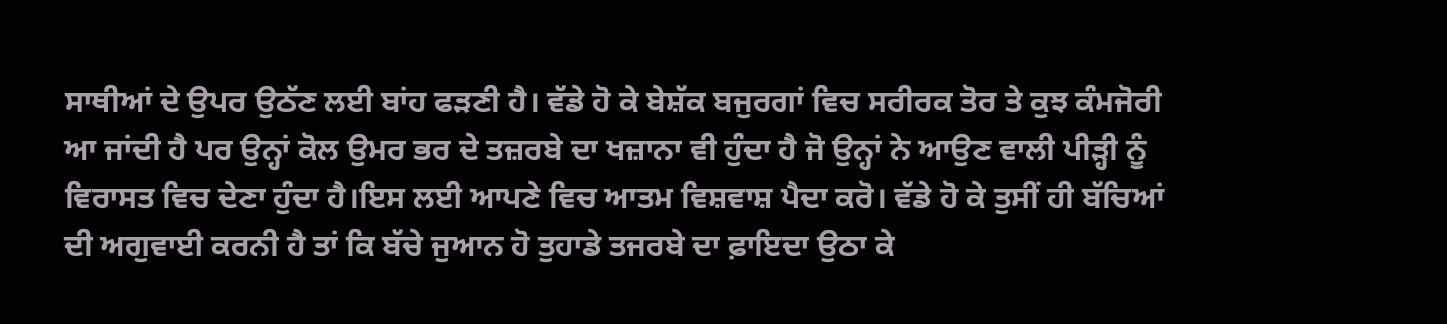ਸਾਥੀਆਂ ਦੇ ਉਪਰ ਉਠੱਣ ਲਈ ਬਾਂਹ ਫੜਣੀ ਹੈ। ਵੱਡੇ ਹੋ ਕੇ ਬੇਸ਼ੱਕ ਬਜੁਰਗਾਂ ਵਿਚ ਸਰੀਰਕ ਤੋਰ ਤੇ ਕੁਝ ਕੰਮਜੋਰੀ ਆ ਜਾਂਦੀ ਹੈ ਪਰ ਉਨ੍ਹਾਂ ਕੋਲ ਉਮਰ ਭਰ ਦੇ ਤਜ਼ਰਬੇ ਦਾ ਖਜ਼ਾਨਾ ਵੀ ਹੁੰਦਾ ਹੈ ਜੋ ਉਨ੍ਹਾਂ ਨੇ ਆਉਣ ਵਾਲੀ ਪੀੜ੍ਹੀ ਨੂੰ ਵਿਰਾਸਤ ਵਿਚ ਦੇਣਾ ਹੁੰਦਾ ਹੈ।ਇਸ ਲਈ ਆਪਣੇ ਵਿਚ ਆਤਮ ਵਿਸ਼ਵਾਸ਼ ਪੈਦਾ ਕਰੋ। ਵੱਡੇ ਹੋ ਕੇ ਤੁਸੀਂ ਹੀ ਬੱਚਿਆਂ ਦੀ ਅਗੁਵਾਈ ਕਰਨੀ ਹੈ ਤਾਂ ਕਿ ਬੱਚੇ ਜੁਆਨ ਹੋ ਤੁਹਾਡੇ ਤਜਰਬੇ ਦਾ ਫ਼ਾਇਦਾ ਉਠਾ ਕੇ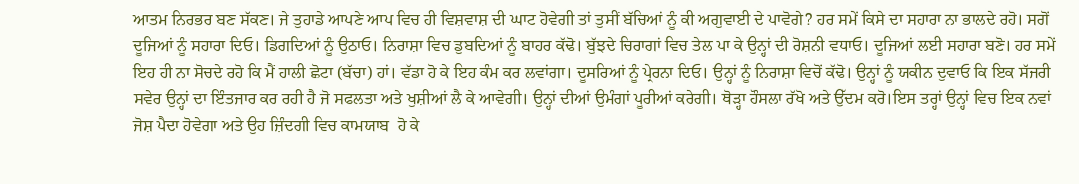ਆਤਮ ਨਿਰਭਰ ਬਣ ਸੱਕਣ। ਜੇ ਤੁਹਾਡੇ ਆਪਣੇ ਆਪ ਵਿਚ ਹੀ ਵਿਸ਼ਵਾਸ਼ ਦੀ ਘਾਟ ਹੋਵੇਗੀ ਤਾਂ ਤੁਸੀਂ ਬੱਚਿਆਂ ਨੂੰ ਕੀ ਅਗੁਵਾਈ ਦੇ ਪਾਵੋਗੇ? ਹਰ ਸਮੇਂ ਕਿਸੇ ਦਾ ਸਹਾਰਾ ਨਾ ਭਾਲਦੇ ਰਹੋ। ਸਗੋਂ ਦੂਜਿਆਂ ਨੂੰ ਸਹਾਰਾ ਦਿਓ। ਡਿਗਦਿਆਂ ਨੂੰ ਉਠਾਓ। ਨਿਰਾਸ਼ਾ ਵਿਚ ਡੁਬਦਿਆਂ ਨੂੰ ਬਾਹਰ ਕੱਢੋ। ਬੁੱਝਦੇ ਚਿਰਾਗਾਂ ਵਿਚ ਤੇਲ ਪਾ ਕੇ ਉਨ੍ਹਾਂ ਦੀ ਰੋਸ਼ਨੀ ਵਧਾਓ। ਦੂਜਿਆਂ ਲਈ ਸਹਾਰਾ ਬਣੋ। ਹਰ ਸਮੇਂ ਇਹ ਹੀ ਨਾ ਸੋਚਦੇ ਰਹੋ ਕਿ ਮੈਂ ਹਾਲੀ ਛੋਟਾ (ਬੱਚਾ) ਹਾਂ। ਵੱਡਾ ਹੋ ਕੇ ਇਹ ਕੰਮ ਕਰ ਲਵਾਂਗਾ। ਦੂਸਰਿਆਂ ਨੂੰ ਪ੍ਰੇਰਨਾ ਦਿਓ। ਉਨ੍ਹਾਂ ਨੂੰ ਨਿਰਾਸ਼ਾ ਵਿਚੋਂ ਕੱਢੋ। ਉਨ੍ਹਾਂ ਨੂੰ ਯਕੀਨ ਦੁਵਾਓ ਕਿ ਇਕ ਸੱਜਰੀ ਸਵੇਰ ਉਨ੍ਹਾਂ ਦਾ ਇੰਤਜਾਰ ਕਰ ਰਹੀ ਹੈ ਜੋ ਸਫਲਤਾ ਅਤੇ ਖੁਸ਼ੀਆਂ ਲੈ ਕੇ ਆਵੇਗੀ। ਉਨ੍ਹਾਂ ਦੀਆਂ ਉਮੰਗਾਂ ਪੂਰੀਆਂ ਕਰੇਗੀ। ਥੋੜ੍ਹਾ ਹੌਸਲਾ ਰੱਖੋ ਅਤੇ ਉੱਦਮ ਕਰੋ।ਇਸ ਤਰ੍ਹਾਂ ਉਨ੍ਹਾਂ ਵਿਚ ਇਕ ਨਵਾਂ ਜੋਸ਼ ਪੈਦਾ ਹੋਵੇਗਾ ਅਤੇ ਉਹ ਜ਼ਿੰਦਗੀ ਵਿਚ ਕਾਮਯਾਬ  ਹੋ ਕੇ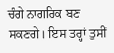ਚੰਗੇ ਨਾਗਰਿਕ ਬਣ ਸਕਣਗੇ। ਇਸ ਤਰ੍ਹਾਂ ਤੁਸੀਂ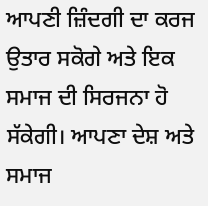ਆਪਣੀ ਜ਼ਿੰਦਗੀ ਦਾ ਕਰਜ ਉਤਾਰ ਸਕੋਗੇ ਅਤੇ ਇਕ ਸਮਾਜ ਦੀ ਸਿਰਜਨਾ ਹੋ ਸੱਕੇਗੀ। ਆਪਣਾ ਦੇਸ਼ ਅਤੇ ਸਮਾਜ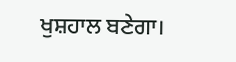ਖੁਸ਼ਹਾਲ ਬਣੇਗਾ।